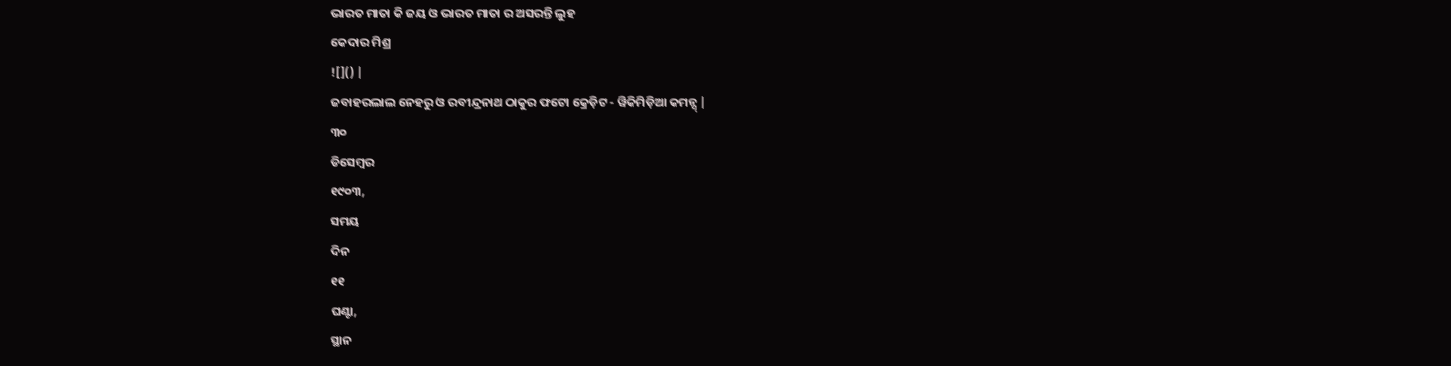ଭାରତ ମାତା କି ଜୟ ଓ ଭାରତ ମାତା ର ଅସରନ୍ତି ଲୁହ
କେଦାର ମିଶ୍ର
![]() |
ଜବାହରଲାଲ ନେହରୁ ଓ ରବୀନ୍ଦ୍ରନାଥ ଠାକୁର ଫଟୋ କ୍ରେଡ଼ିଟ - ୱିକିମିଡ଼ିଆ କମନ୍ସ୍ |
୩୦
ଡିସେମ୍ବର
୧୯୦୩,
ସମୟ
ଦିନ
୧୧
ଘଣ୍ଟା,
ସ୍ଥାନ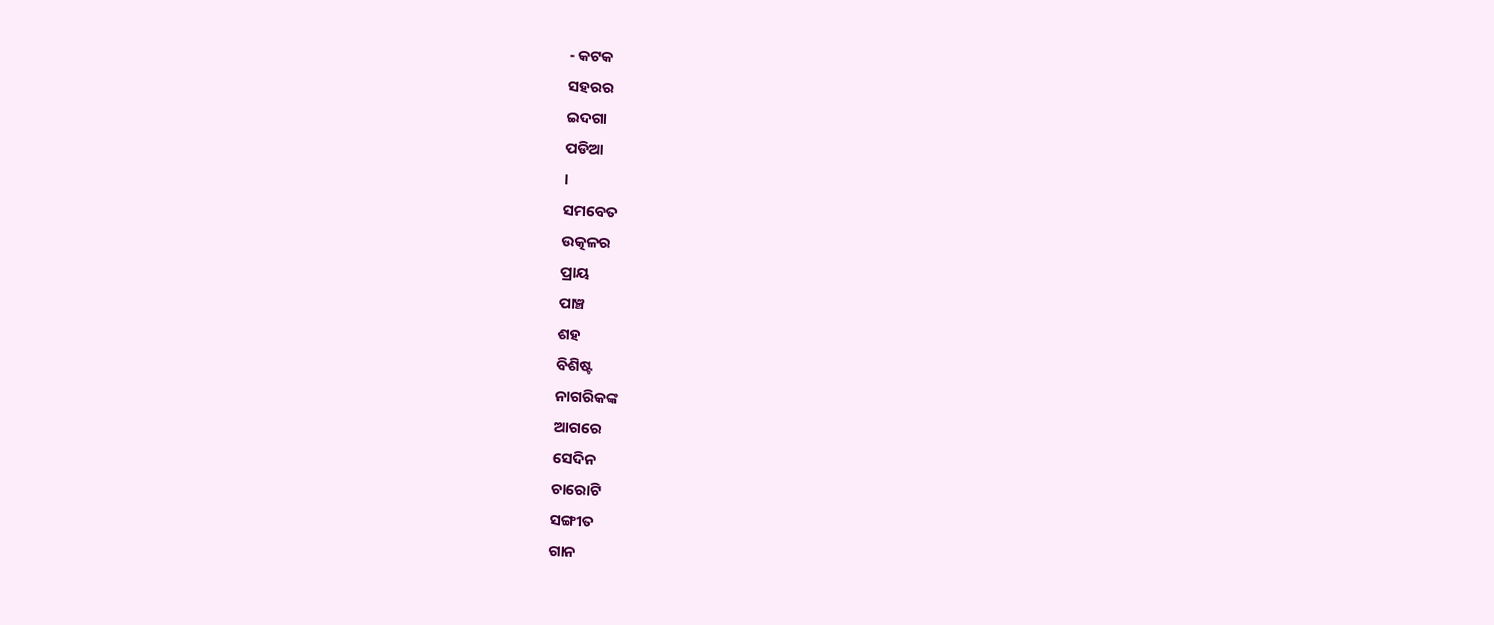- କଟକ
ସହରର
ଇଦଗା
ପଡିଆ
।
ସମବେତ
ଉତ୍କଳର
ପ୍ରାୟ
ପାଞ୍ଚ
ଶହ
ବିଶିଷ୍ଟ
ନାଗରିକଙ୍କ
ଆଗରେ
ସେଦିନ
ଚାରୋଟି
ସଙ୍ଗୀତ
ଗାନ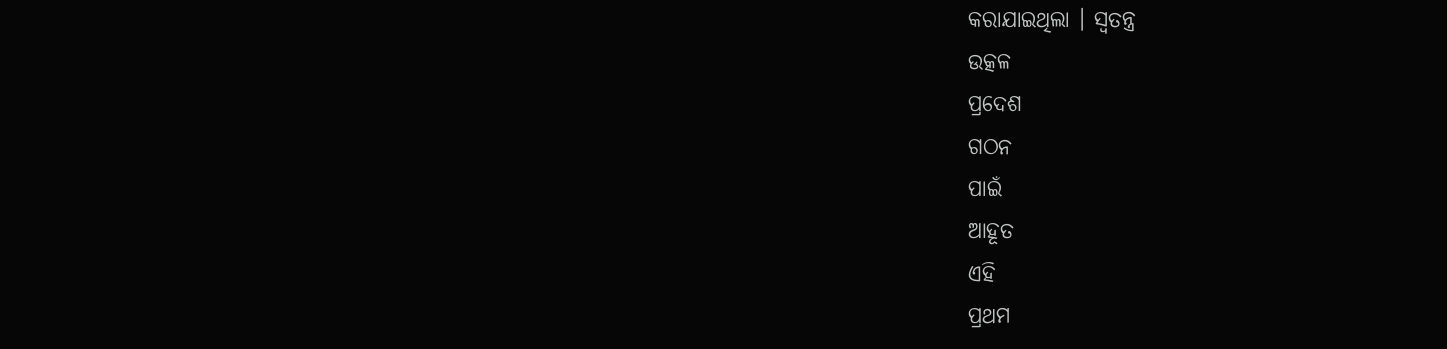କରାଯାଇଥିଲା । ସ୍ୱତନ୍ତ୍ର
ଉତ୍କଳ
ପ୍ରଦେଶ
ଗଠନ
ପାଇଁ
ଆହୂତ
ଏହି
ପ୍ରଥମ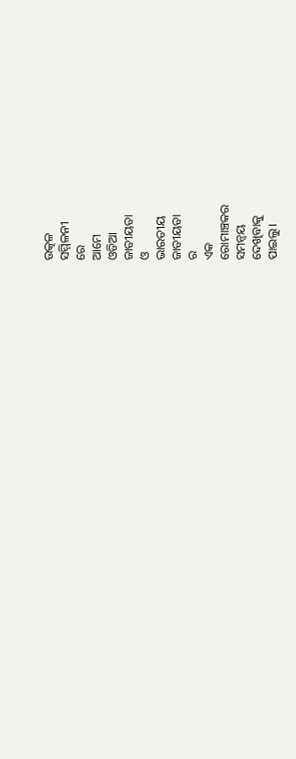ଉତ୍କଳ
ସମ୍ମିଳନୀ
ରେ
ଆମେ
ଓଡିଆ
ଜାତୀୟତା
ଓ
ଭାରତୀୟ
ଜାତୀୟତା
ର
ଏକ
ରୋମାଞ୍ଚକର
ସମନ୍ୱୟ
ଦେଖିବାକୁ
ପାଇଲୁ।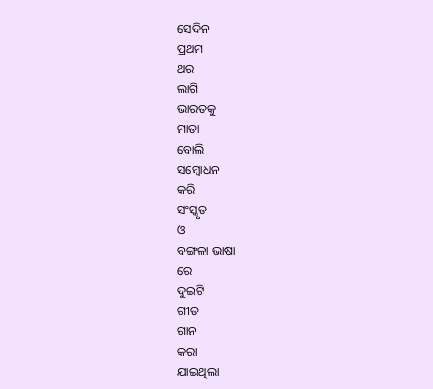ସେଦିନ
ପ୍ରଥମ
ଥର
ଲାଗି
ଭାରତକୁ
ମାତା
ବୋଲି
ସମ୍ବୋଧନ
କରି
ସଂସ୍କୃତ
ଓ
ବଙ୍ଗଳା ଭାଷା
ରେ
ଦୁଇଟି
ଗୀତ
ଗାନ
କରା
ଯାଇଥିଲା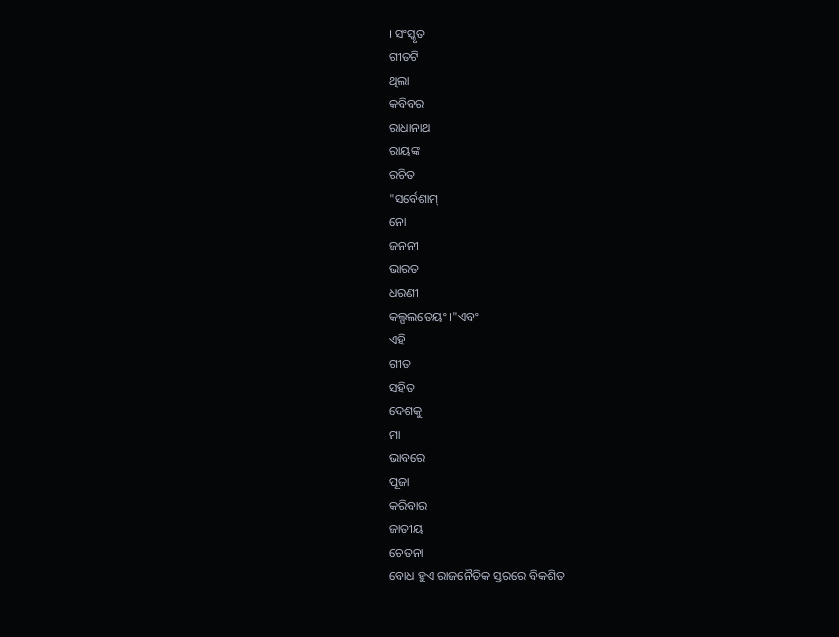। ସଂସ୍କୃତ
ଗୀତଟି
ଥିଲା
କବିବର
ରାଧାନାଥ
ରାୟଙ୍କ
ରଚିତ
"ସର୍ବେଶାମ୍
ନୋ
ଜନନୀ
ଭାରତ
ଧରଣୀ
କଲ୍ପଲତେୟଂ ।"ଏବଂ
ଏହି
ଗୀତ
ସହିତ
ଦେଶକୁ
ମା
ଭାବରେ
ପୂଜା
କରିବାର
ଜାତୀୟ
ଚେତନା
ବୋଧ ହୁଏ ରାଜନୈତିକ ସ୍ତରରେ ବିକଶିତ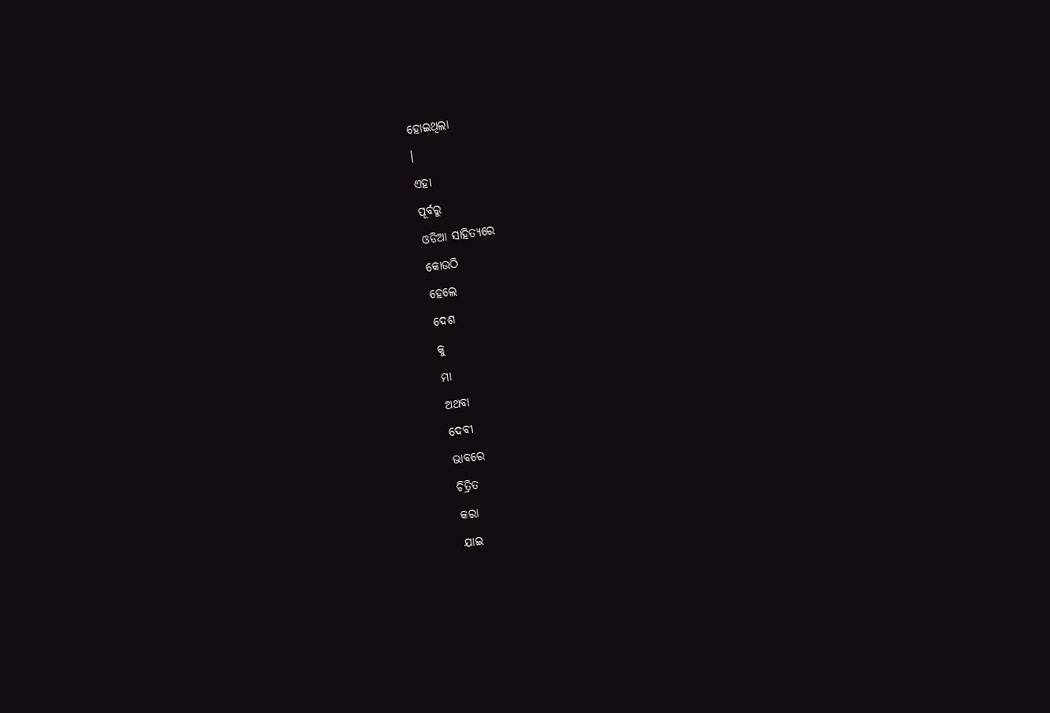ହୋଇଥିଲା
।
ଏହା
ପୂର୍ବରୁ
ଓଡିଆ ସାହିତ୍ୟରେ
କୋଉଠି
ହେଲେ
ଦେଶ
କୁ
ମା
ଅଥବା
ଦେବୀ
ଭାବରେ
ଚିତ୍ରିତ
କରା
ଯାଇ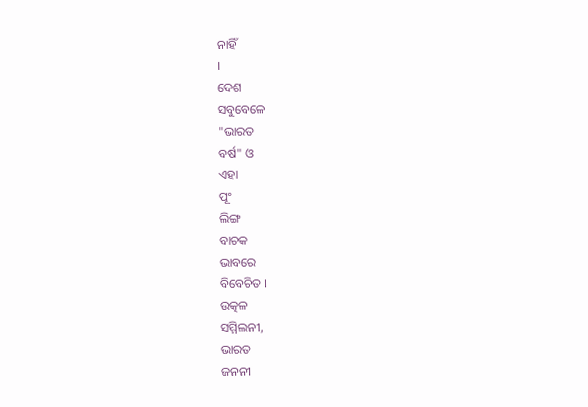ନାହିଁ
।
ଦେଶ
ସବୁବେଳେ
"ଭାରତ
ବର୍ଷ" ଓ
ଏହା
ପୂଂ
ଲିଙ୍ଗ
ବାଚକ
ଭାବରେ
ବିବେଚିତ ।
ଉତ୍କଳ
ସମ୍ମିଲନୀ,
ଭାରତ
ଜନନୀ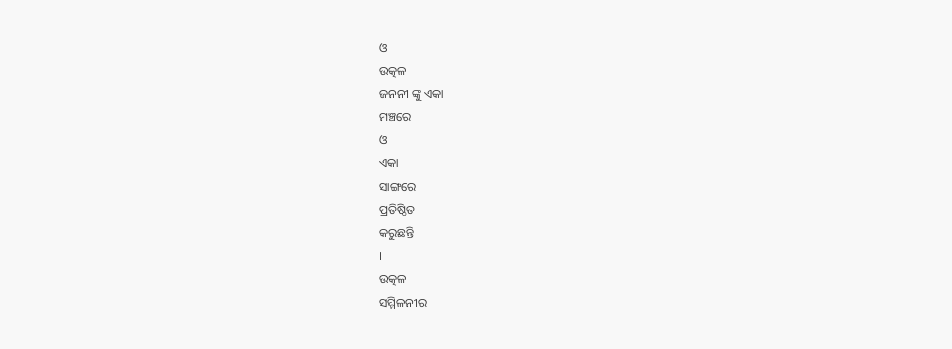ଓ
ଉତ୍କଳ
ଜନନୀ ଙ୍କୁ ଏକା
ମଞ୍ଚରେ
ଓ
ଏକା
ସାଙ୍ଗରେ
ପ୍ରତିଷ୍ଠିତ
କରୁଛନ୍ତି
।
ଉତ୍କଳ
ସମ୍ମିଳନୀର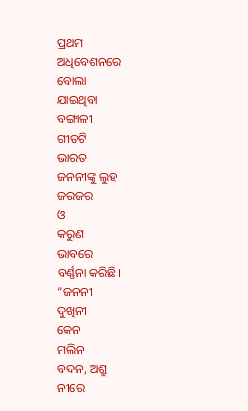ପ୍ରଥମ
ଅଧିବେଶନରେ
ବୋଲା
ଯାଇଥିବା
ବଙ୍ଗାଳୀ
ଗୀତଟି
ଭାରତ
ଜନନୀଙ୍କୁ ଲୁହ
ଜରଜର
ଓ
କରୁଣ
ଭାବରେ
ବର୍ଣ୍ଣନା କରିଛି।
“ଜନନୀ
ଦୁଖିନୀ
କେନ
ମଲିନ
ବଦନ, ଅଶ୍ରୁ
ନୀରେ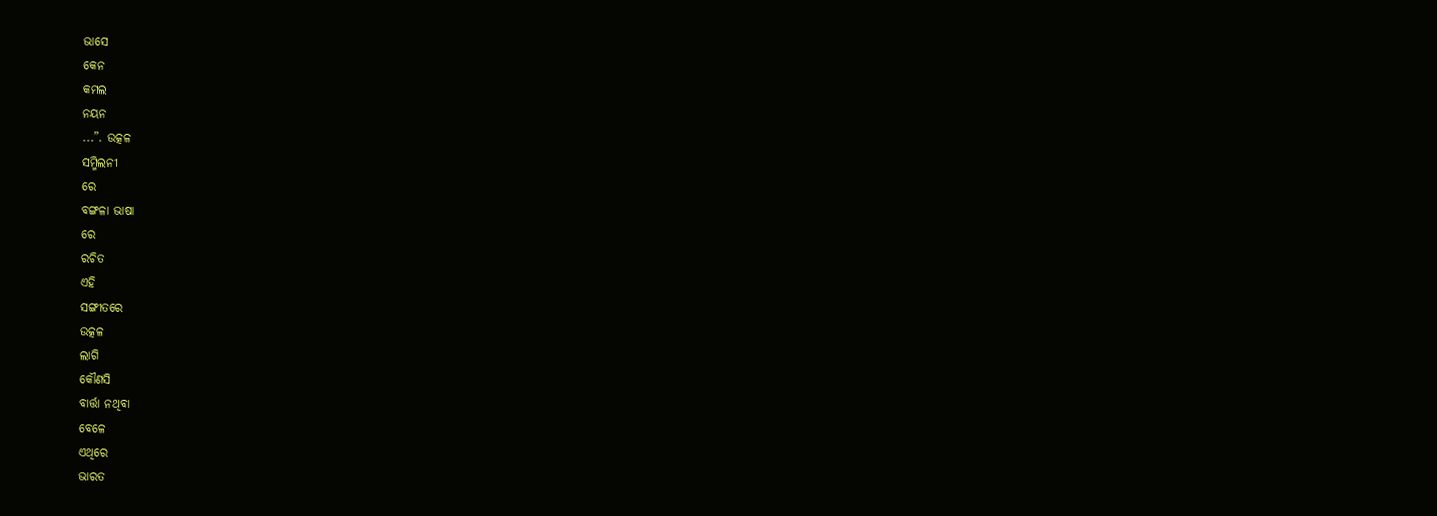ଭାସେ
କେନ
କମଲ
ନୟନ
...”. ଉତ୍କଳ
ସମ୍ମିଲନୀ
ରେ
ବଙ୍ଗଳା ଭାଷା
ରେ
ରଚିତ
ଏହି
ସଙ୍ଗୀତରେ
ଉତ୍କଳ
ଲାଗି
କୌଣସି
ବାର୍ତ୍ତା ନଥିବା
ବେଳେ
ଏଥିରେ
ଭାରତ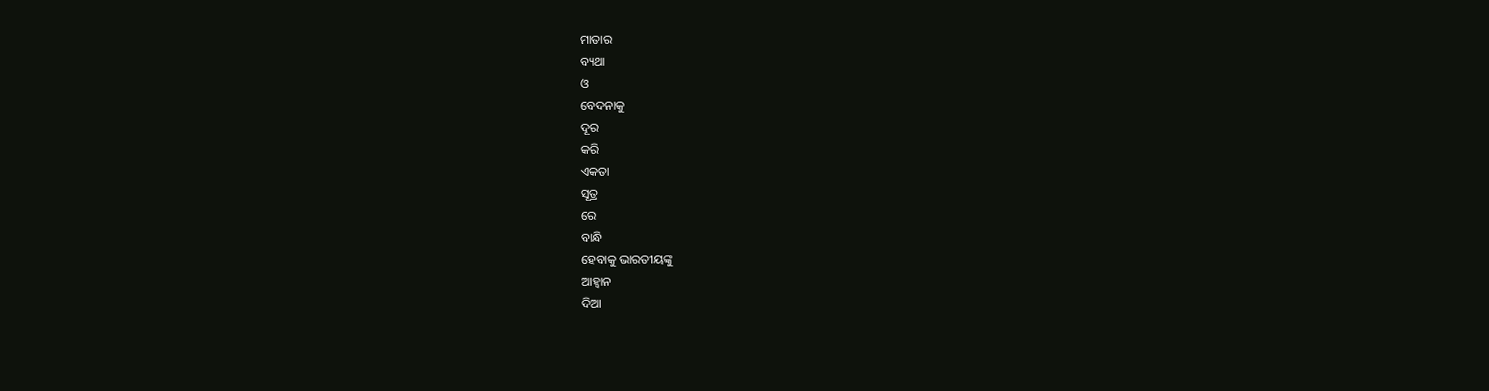ମାତାର
ବ୍ୟଥା
ଓ
ବେଦନାକୁ
ଦୂର
କରି
ଏକତା
ସୂତ୍ର
ରେ
ବାନ୍ଧି
ହେବାକୁ ଭାରତୀୟଙ୍କୁ
ଆହ୍ୱାନ
ଦିଆ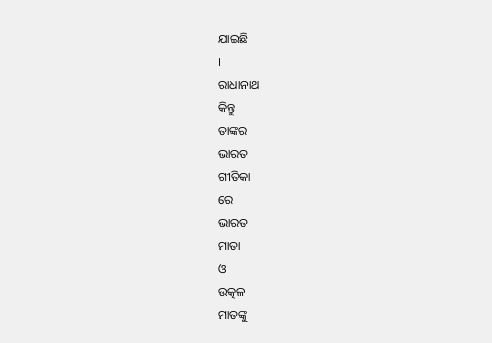ଯାଇଛି
।
ରାଧାନାଥ
କିନ୍ତୁ
ତାଙ୍କର
ଭାରତ
ଗୀତିକା
ରେ
ଭାରତ
ମାତା
ଓ
ଉତ୍କଳ
ମାତଙ୍କୁ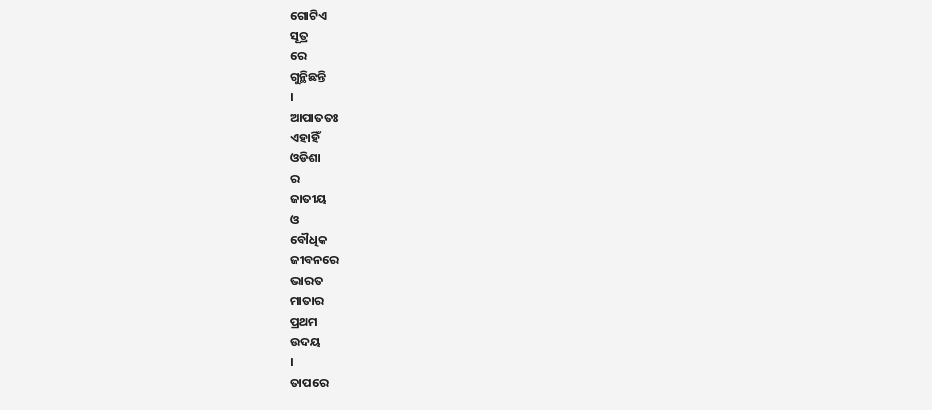ଗୋଟିଏ
ସୂତ୍ର
ରେ
ଗୁନ୍ଥିଛନ୍ତି
।
ଆପାତତଃ
ଏହାହିଁ
ଓଡିଶା
ର
ଜାତୀୟ
ଓ
ବୌଧିକ
ଜୀବନରେ
ଭାରତ
ମାତାର
ପ୍ରଥମ
ଉଦୟ
।
ତାପରେ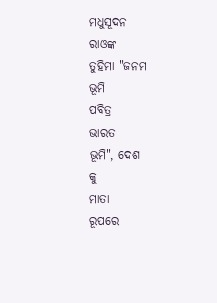ମଧୁସୂଦନ
ରାଓଙ୍କ
ତୁହିମା "ଜନମ
ଭୂମି
ପବିତ୍ର
ଭାରତ
ଭୂମି", ଦେଶ
କୁ
ମାତା
ରୂପରେ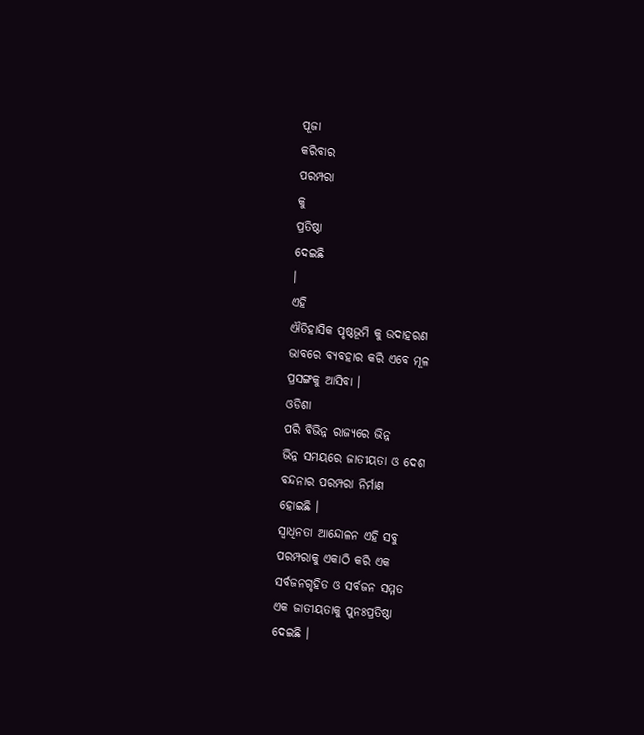ପୂଜା
କରିବାର
ପରମ୍ପରା
କୁ
ପ୍ରତିଷ୍ଠା
ଦେଇଛି
।
ଏହି
ଐତିହାସିକ ପୃଷ୍ଠଭୂମି କୁ ଉଦାହରଣ
ଭାବରେ ବ୍ୟବହାର କରି ଏବେ ମୂଳ
ପ୍ରସଙ୍ଗକୁ ଆସିବା ।
ଓଡିଶା
ପରି ବିଭିନ୍ନ ରାଜ୍ୟରେ ଭିନ୍ନ
ଭିନ୍ନ ସମୟରେ ଜାତୀୟତା ଓ ଦେଶ
ବନ୍ଦନାର ପରମ୍ପରା ନିର୍ମାଣ
ହୋଇଛି ।
ସ୍ବାଧିନତା ଆନ୍ଦୋଳନ ଏହି ସବୁ
ପରମ୍ପରାକୁ ଏକାଠି କରି ଏକ
ସର୍ବଜନଗୃହିତ ଓ ସର୍ବଜନ ସମ୍ମତ
ଏକ ଜାତୀୟତାକୁ ପୁନଃପ୍ରତିଷ୍ଠା
ଦେଇଛି ।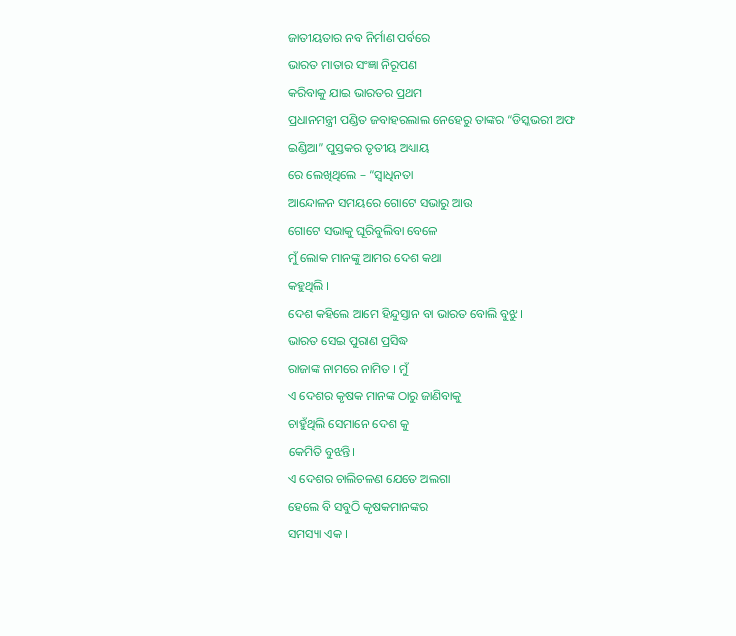ଜାତୀୟତାର ନବ ନିର୍ମାଣ ପର୍ବରେ
ଭାରତ ମାତାର ସଂଜ୍ଞା ନିରୂପଣ
କରିବାକୁ ଯାଇ ଭାରତର ପ୍ରଥମ
ପ୍ରଧାନମନ୍ତ୍ରୀ ପଣ୍ଡିତ ଜବାହରଲାଲ ନେହେରୁ ତାଙ୍କର “ଡିସ୍କଭରୀ ଅଫ
ଇଣ୍ଡିଆ” ପୁସ୍ତକର ତୃତୀୟ ଅଧ୍ୟାୟ
ରେ ଲେଖିଥିଲେ – “ସ୍ୱାଧିନତା
ଆନ୍ଦୋଳନ ସମୟରେ ଗୋଟେ ସଭାରୁ ଆଉ
ଗୋଟେ ସଭାକୁ ଘୂରିବୁଲିବା ବେଳେ
ମୁଁ ଲୋକ ମାନଙ୍କୁ ଆମର ଦେଶ କଥା
କହୁଥିଲି ।
ଦେଶ କହିଲେ ଆମେ ହିନ୍ଦୁସ୍ତାନ ବା ଭାରତ ବୋଲି ବୁଝୁ।
ଭାରତ ସେଇ ପୁରାଣ ପ୍ରସିଦ୍ଧ
ରାଜାଙ୍କ ନାମରେ ନାମିତ । ମୁଁ
ଏ ଦେଶର କୃଷକ ମାନଙ୍କ ଠାରୁ ଜାଣିବାକୁ
ଚାହୁଁଥିଲି ସେମାନେ ଦେଶ କୁ
କେମିତି ବୁଝନ୍ତି।
ଏ ଦେଶର ଚାଲିଚଳଣ ଯେତେ ଅଲଗା
ହେଲେ ବି ସବୁଠି କୃଷକମାନଙ୍କର
ସମସ୍ୟା ଏକ ।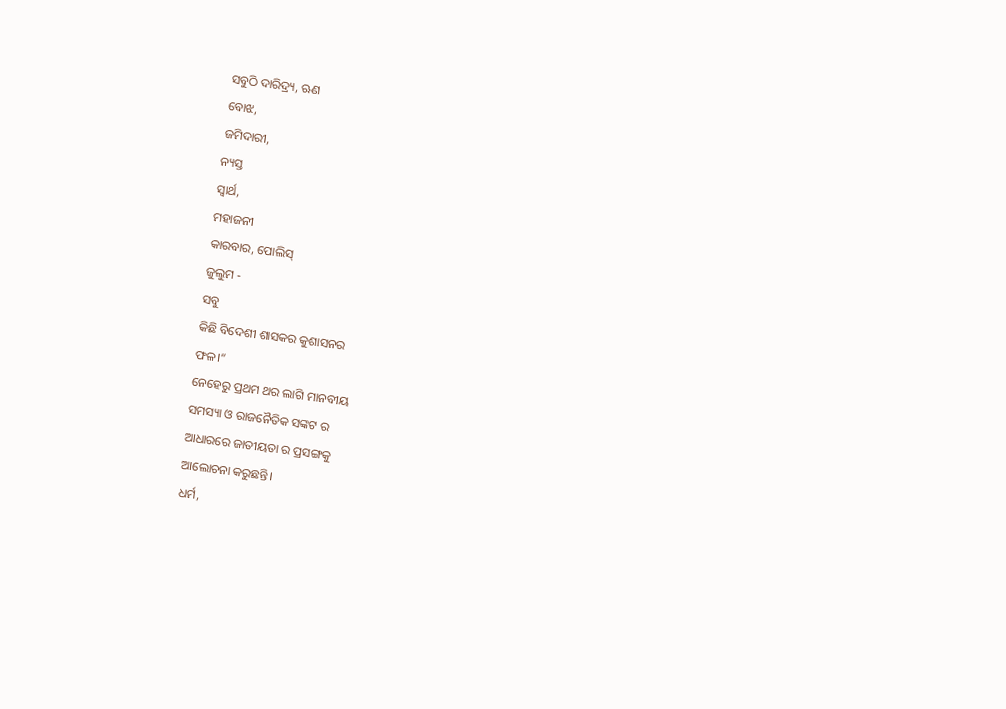ସବୁଠି ଦାରିଦ୍ର୍ୟ, ଋଣ
ବୋଝ,
ଜମିଦାରୀ,
ନ୍ୟସ୍ତ
ସ୍ୱାର୍ଥ,
ମହାଜନୀ
କାରବାର, ପୋଲିସ୍
ଜୁଲୁମ -
ସବୁ
କିଛି ବିଦେଶୀ ଶାସକର କୁଶାସନର
ଫଳ।“
ନେହେରୁ ପ୍ରଥମ ଥର ଲାଗି ମାନବୀୟ
ସମସ୍ୟା ଓ ରାଜନୈତିକ ସଙ୍କଟ ର
ଆଧାରରେ ଜାତୀୟତା ର ପ୍ରସଙ୍ଗକୁ
ଆଲୋଚନା କରୁଛନ୍ତି।
ଧର୍ମ,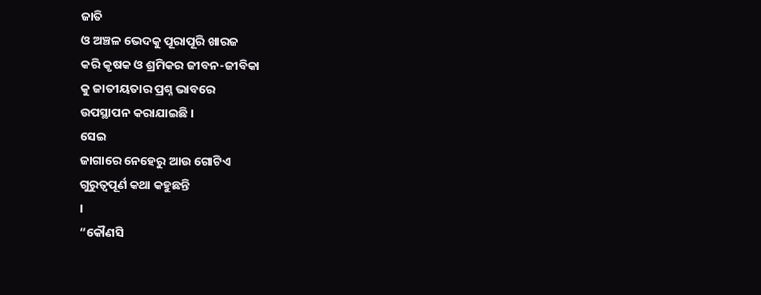ଜାତି
ଓ ଅଞ୍ଚଳ ଭେଦକୁ ପୂରାପୂରି ଖାରଜ
କରି କୃଷକ ଓ ଶ୍ରମିକର ଜୀବନ-ଜୀବିକା
କୁ ଜାତୀୟତାର ପ୍ରଶ୍ନ ଭାବରେ
ଉପସ୍ଥାପନ କରାଯାଇଛି ।
ସେଇ
ଜାଗାରେ ନେହେରୁ ଆଉ ଗୋଟିଏ
ଗୁରୁତ୍ୱପୂର୍ଣ କଥା କହୁଛନ୍ତି
।
“କୌଣସି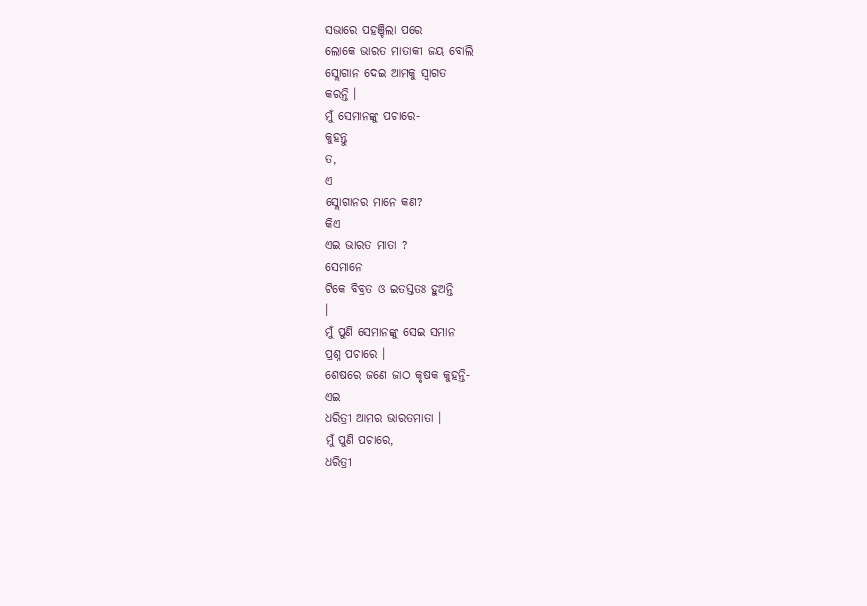ସଭାରେ ପହଞ୍ଚିଲା ପରେ
ଲୋକେ ଭାରତ ମାତାକୀ ଜୟ ବୋଲି
ସ୍ଲୋଗାନ ଦେଇ ଆମକୁ ସ୍ବାଗତ
କରନ୍ତି ।
ମୁଁ ସେମାନଙ୍କୁ ପଚାରେ-
କୁହନ୍ତୁ
ତ,
ଏ
ସ୍ଲୋଗାନର ମାନେ କଣ?
କିଏ
ଏଇ ଭାରତ ମାତା ?
ସେମାନେ
ଟିକେ ବିବ୍ରତ ଓ ଇତସ୍ତତଃ ହୁଅନ୍ତି
।
ମୁଁ ପୁଣି ସେମାନଙ୍କୁ ସେଇ ସମାନ
ପ୍ରଶ୍ନ ପଚାରେ ।
ଶେଷରେ ଜଣେ ଜାଠ କୃଷକ କୁହନ୍ତି-
ଏଇ
ଧରିତ୍ରୀ ଆମର ଭାରତମାତା ।
ମୁଁ ପୁଣି ପଚାରେ,
ଧରିତ୍ରୀ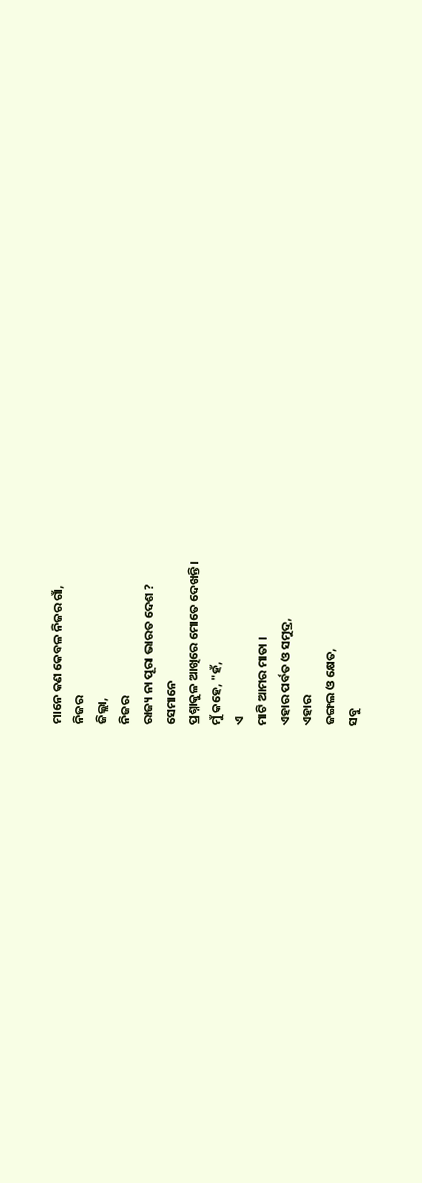ମାନେ କଣ କେବଳ ନିଜର ଗାଁ,
ନିଜର
ଜିଲ୍ଲା,
ନିଜର
ରାଜ୍ୟ ନା ପୂରା ଭାରତ ଦେଶ ?
ସେମାନେ
ପ୍ରଶ୍ନାକୁଳ ଆଖିରେ ମୋତେ ଦେଖନ୍ତି।
ମୁଁ କହେ, "ହଁ,
ଏ
ମାଟି ଆମର ମାତା ।
ଏହାର ପର୍ବତ ଓ ସମୁଦ୍ର,
ଏହାର
ଜଙ୍ଗଲ ଓ କ୍ଷେତ,
ସବୁ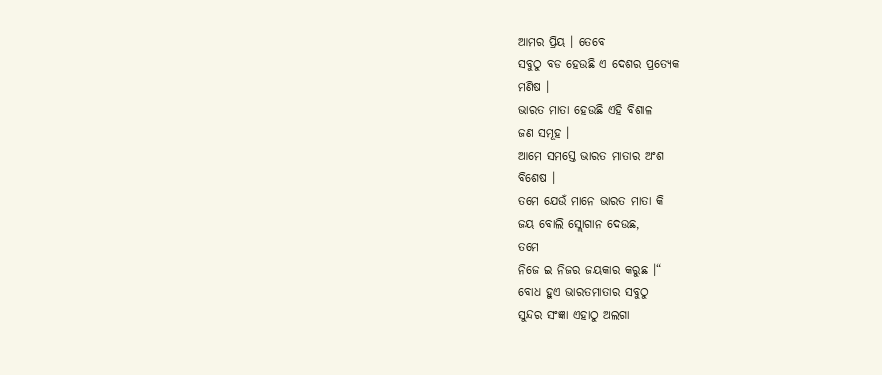ଆମର ପ୍ରିୟ । ତେବେ
ସବୁଠୁ ବଡ ହେଉଛି ଏ ଦେଶର ପ୍ରତ୍ୟେକ
ମଣିଷ ।
ଭାରତ ମାତା ହେଉଛି ଏହି ବିଶାଳ
ଜଣ ସମୂହ ।
ଆମେ ସମସ୍ତେ ଭାରତ ମାତାର ଅଂଶ
ବିଶେଷ ।
ତମେ ଯେଉଁ ମାନେ ଭାରତ ମାତା କି
ଜୟ ବୋଲି ସ୍ଲୋଗାନ ଦେଉଛ,
ତମେ
ନିଜେ ଇ ନିଜର ଜୟକାର କରୁଛ ।“
ବୋଧ ହୁଏ ଭାରତମାତାର ସବୁଠୁ
ସୁନ୍ଦର ସଂଜ୍ଞା ଏହାଠୁ ଅଲଗା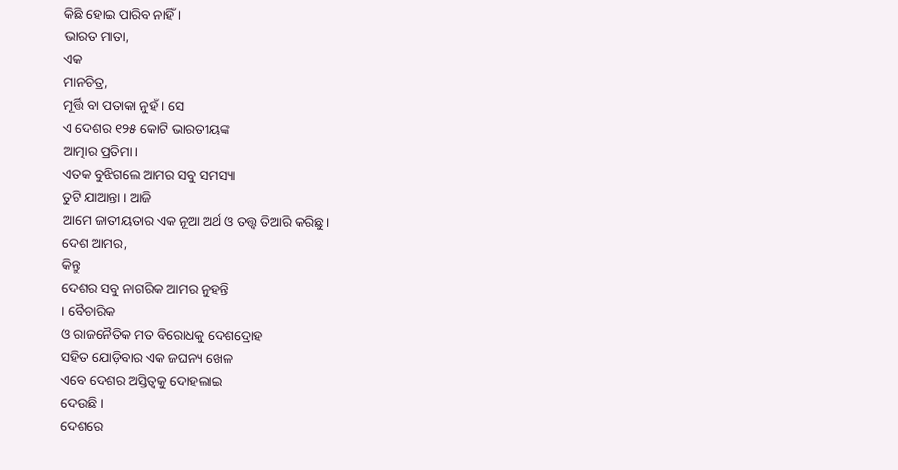କିଛି ହୋଇ ପାରିବ ନାହିଁ ।
ଭାରତ ମାତା,
ଏକ
ମାନଚିତ୍ର,
ମୂର୍ତ୍ତି ବା ପତାକା ନୁହଁ । ସେ
ଏ ଦେଶର ୧୨୫ କୋଟି ଭାରତୀୟଙ୍କ
ଆତ୍ମାର ପ୍ରତିମା।
ଏତକ ବୁଝିଗଲେ ଆମର ସବୁ ସମସ୍ୟା
ତୁଟି ଯାଆନ୍ତା । ଆଜି
ଆମେ ଜାତୀୟତାର ଏକ ନୂଆ ଅର୍ଥ ଓ ତତ୍ତ୍ୱ ତିଆରି କରିଛୁ।
ଦେଶ ଆମର,
କିନ୍ତୁ
ଦେଶର ସବୁ ନାଗରିକ ଆମର ନୁହନ୍ତି
। ବୈଚାରିକ
ଓ ରାଜନୈତିକ ମତ ବିରୋଧକୁ ଦେଶଦ୍ରୋହ
ସହିତ ଯୋଡ଼ିବାର ଏକ ଜଘନ୍ୟ ଖେଳ
ଏବେ ଦେଶର ଅସ୍ତିତ୍ୱକୁ ଦୋହଲାଇ
ଦେଉଛି ।
ଦେଶରେ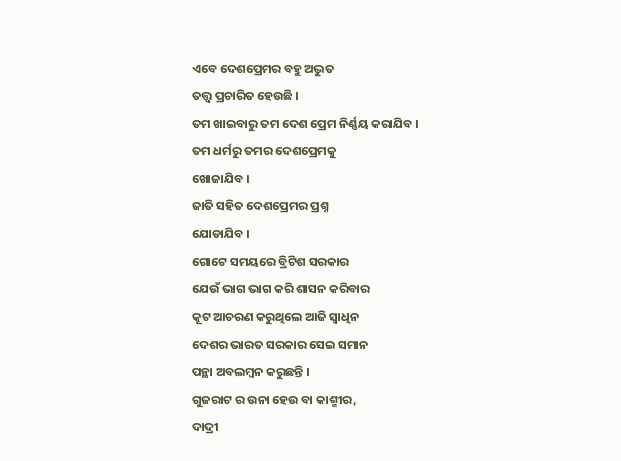ଏବେ ଦେଶପ୍ରେମର ବହୁ ଅଦ୍ଭୁତ
ତତ୍ତ୍ୱ ପ୍ରଚାରିତ ହେଉଛି ।
ତମ ଖାଇବାରୁ ତମ ଦେଶ ପ୍ରେମ ନିର୍ଣ୍ଣୟ କରାଯିବ ।
ତମ ଧର୍ମରୁ ତମର ଦେଶପ୍ରେମକୁ
ଖୋଜାଯିବ ।
ଜାତି ସହିତ ଦେଶପ୍ରେମର ପ୍ରଶ୍ନ
ଯୋଡାଯିବ ।
ଗୋଟେ ସମୟରେ ବ୍ରିଟିଶ ସରକାର
ଯେଉଁ ଭାଗ ଭାଗ କରି ଶାସନ କରିବାର
କୂଟ ଆଚରଣ କରୁଥିଲେ ଆଜି ସ୍ୱାଧିନ
ଦେଶର ଭାରତ ସରକାର ସେଇ ସମାନ
ପନ୍ଥା ଅବଲମ୍ବନ କରୁଛନ୍ତି ।
ଗୁଜରାଟ ର ଉନା ହେଉ ବା କାଶ୍ମୀର,
ଦାଦ୍ରୀ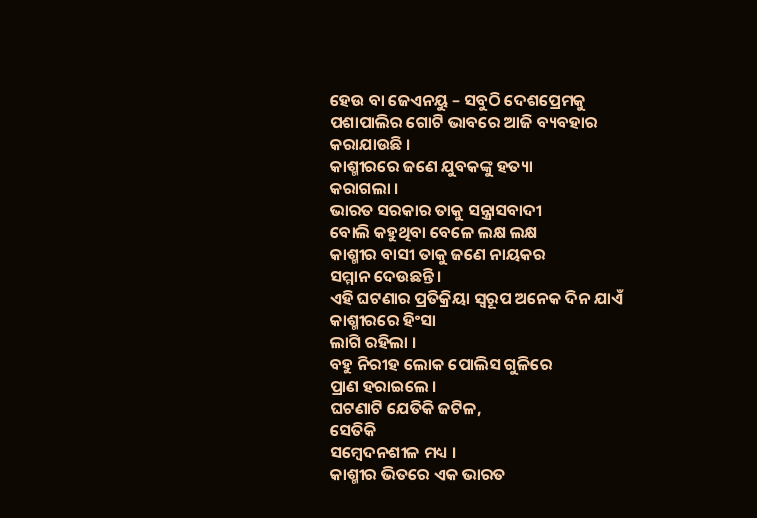ହେଉ ବା ଜେଏନୟୁ – ସବୁଠି ଦେଶପ୍ରେମକୁ
ପଶାପାଲିର ଗୋଟି ଭାବରେ ଆଜି ବ୍ୟବହାର
କରାଯାଉଛି ।
କାଶ୍ମୀରରେ ଜଣେ ଯୁବକଙ୍କୁ ହତ୍ୟା
କରାଗଲା ।
ଭାରତ ସରକାର ତାକୁ ସନ୍ତ୍ରାସବାଦୀ
ବୋଲି କହୁଥିବା ବେଳେ ଲକ୍ଷ ଲକ୍ଷ
କାଶ୍ମୀର ବାସୀ ତାକୁ ଜଣେ ନାୟକର
ସମ୍ମାନ ଦେଉଛନ୍ତି ।
ଏହି ଘଟଣାର ପ୍ରତିକ୍ରିୟା ସ୍ୱରୂପ ଅନେକ ଦିନ ଯାଏଁ କାଶ୍ମୀରରେ ହିଂସା
ଲାଗି ରହିଲା ।
ବହୁ ନିରୀହ ଲୋକ ପୋଲିସ ଗୁଳିରେ
ପ୍ରାଣ ହରାଇଲେ ।
ଘଟଣାଟି ଯେତିକି ଜଟିଳ,
ସେତିକି
ସମ୍ବେଦନଶୀଳ ମଧ୍ୟ ।
କାଶ୍ମୀର ଭିତରେ ଏକ ଭାରତ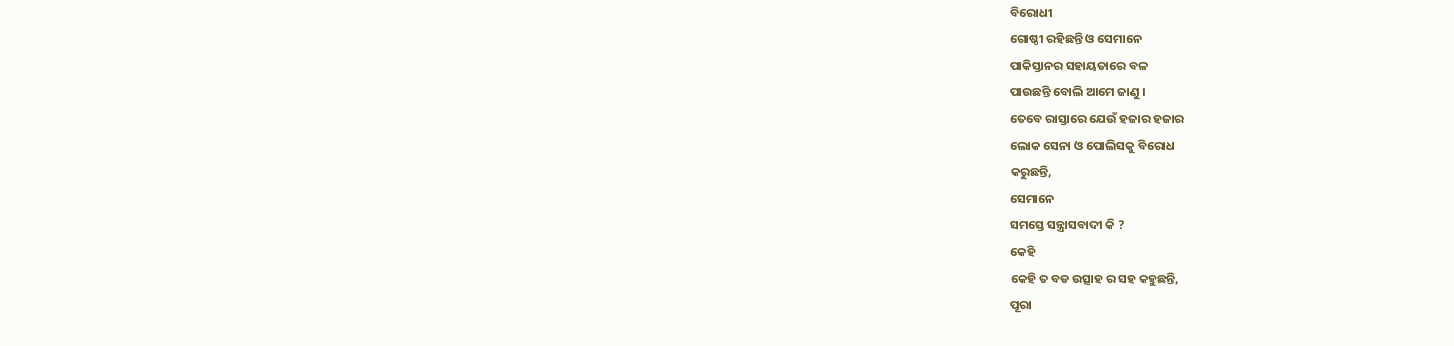ବିରୋଧୀ
ଗୋଷ୍ଠୀ ରହିଛନ୍ତି ଓ ସେମାନେ
ପାକିସ୍ତାନର ସହାୟତାରେ ବଳ
ପାଉଛନ୍ତି ବୋଲି ଆମେ ଜାଣୁ ।
ତେବେ ରାସ୍ତାରେ ଯେଉଁ ହଜାର ହଜାର
ଲୋକ ସେନା ଓ ପୋଲିସକୁ ବିରୋଧ
କରୁଛନ୍ତି,
ସେମାନେ
ସମସ୍ତେ ସନ୍ତ୍ରାସବାଦୀ କି ?
କେହି
କେହି ତ ବଡ ଉତ୍ସାହ ର ସହ କହୁଛନ୍ତି,
ପୂରା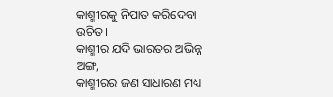କାଶ୍ମୀରକୁ ନିପାତ କରିଦେବା
ଉଚିତ।
କାଶ୍ମୀର ଯଦି ଭାରତର ଅଭିନ୍ନ
ଅଙ୍ଗ,
କାଶ୍ମୀରର ଜଣ ସାଧାରଣ ମଧ୍ୟ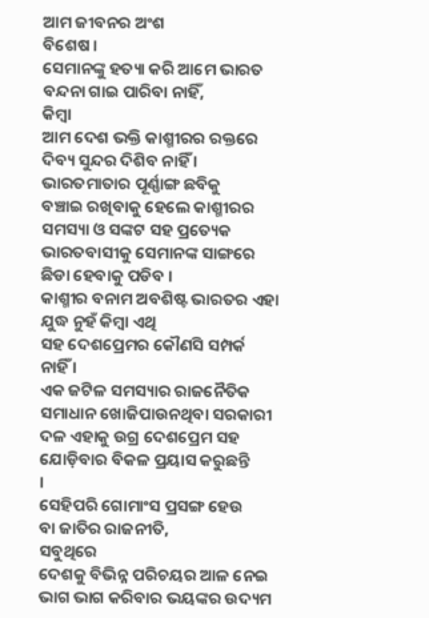ଆମ ଜୀବନର ଅଂଶ
ବିଶେଷ ।
ସେମାନଙ୍କୁ ହତ୍ୟା କରି ଆମେ ଭାରତ
ବନ୍ଦନା ଗାଇ ପାରିବା ନାହିଁ,
କିମ୍ବା
ଆମ ଦେଶ ଭକ୍ତି କାଶ୍ମୀରର ରକ୍ତରେ
ଦିବ୍ୟ ସୁନ୍ଦର ଦିଶିବ ନାହିଁ ।
ଭାରତମାତାର ପୂର୍ଣ୍ଣାଙ୍ଗ ଛବିକୁ
ବଞ୍ଚାଇ ରଖିବାକୁ ହେଲେ କାଶ୍ମୀରର ସମସ୍ୟା ଓ ସଙ୍କଟ ସହ ପ୍ରତ୍ୟେକ
ଭାରତବାସୀକୁ ସେମାନଙ୍କ ସାଙ୍ଗରେ
ଛିଡା ହେବାକୁ ପଡିବ ।
କାଶ୍ମୀର ବନାମ ଅବଶିଷ୍ଟ ଭାରତର ଏହା ଯୁଦ୍ଧ ନୁହଁ କିମ୍ବା ଏଥି
ସହ ଦେଶପ୍ରେମର କୌଣସି ସମ୍ପର୍କ
ନାହିଁ ।
ଏକ ଜଟିଳ ସମସ୍ୟାର ରାଜନୈତିକ
ସମାଧାନ ଖୋଜିପାଉନଥିବା ସରକାରୀ
ଦଳ ଏହାକୁ ଉଗ୍ର ଦେଶପ୍ରେମ ସହ
ଯୋଡ଼ିବାର ବିକଳ ପ୍ରୟାସ କରୁଛନ୍ତି
।
ସେହିପରି ଗୋମାଂସ ପ୍ରସଙ୍ଗ ହେଉ
ବା ଜାତିର ରାଜନୀତି,
ସବୁଥିରେ
ଦେଶକୁ ବିଭିନ୍ନ ପରିଚୟର ଆଳ ନେଇ
ଭାଗ ଭାଗ କରିବାର ଭୟଙ୍କର ଉଦ୍ୟମ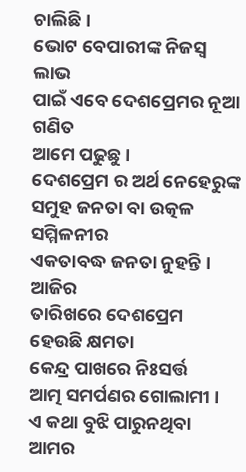ଚାଲିଛି।
ଭୋଟ ବେପାରୀଙ୍କ ନିଜସ୍ୱ ଲାଭ
ପାଇଁ ଏବେ ଦେଶପ୍ରେମର ନୂଆ ଗଣିତ
ଆମେ ପଢୁଛୁ ।
ଦେଶପ୍ରେମ ର ଅର୍ଥ ନେହେରୁଙ୍କ
ସମୁହ ଜନତା ବା ଉତ୍କଳ ସମ୍ମିଳନୀର
ଏକତାବଦ୍ଧ ଜନତା ନୁହନ୍ତି । ଆଜିର
ତାରିଖରେ ଦେଶପ୍ରେମ ହେଉଛି କ୍ଷମତା
କେନ୍ଦ୍ର ପାଖରେ ନିଃସର୍ତ୍ତ
ଆତ୍ମ ସମର୍ପଣର ଗୋଲାମୀ ।
ଏ କଥା ବୁଝି ପାରୁନଥିବା ଆମର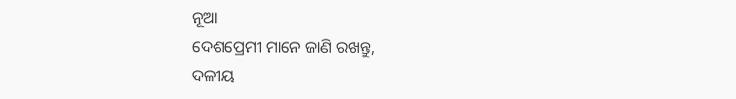ନୂଆ
ଦେଶପ୍ରେମୀ ମାନେ ଜାଣି ରଖନ୍ତୁ,
ଦଳୀୟ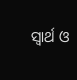ସ୍ୱାର୍ଥ ଓ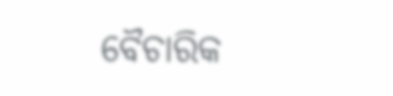ବୈଚାରିକ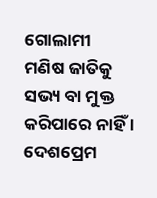ଗୋଲାମୀ
ମଣିଷ ଜାତିକୁ ସଭ୍ୟ ବା ମୁକ୍ତ
କରିପାରେ ନାହିଁ ।
ଦେଶପ୍ରେମ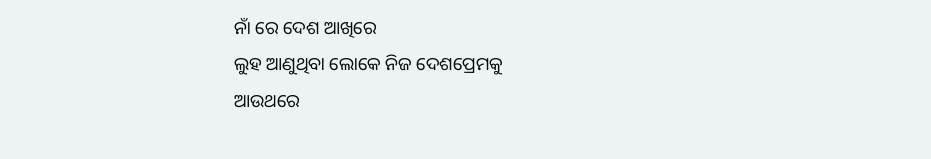ନାଁ ରେ ଦେଶ ଆଖିରେ
ଲୁହ ଆଣୁଥିବା ଲୋକେ ନିଜ ଦେଶପ୍ରେମକୁ
ଆଉଥରେ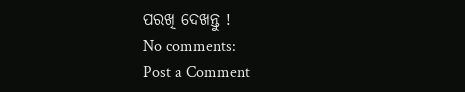ପରଖି ଦେଖନ୍ତୁ !
No comments:
Post a Comment